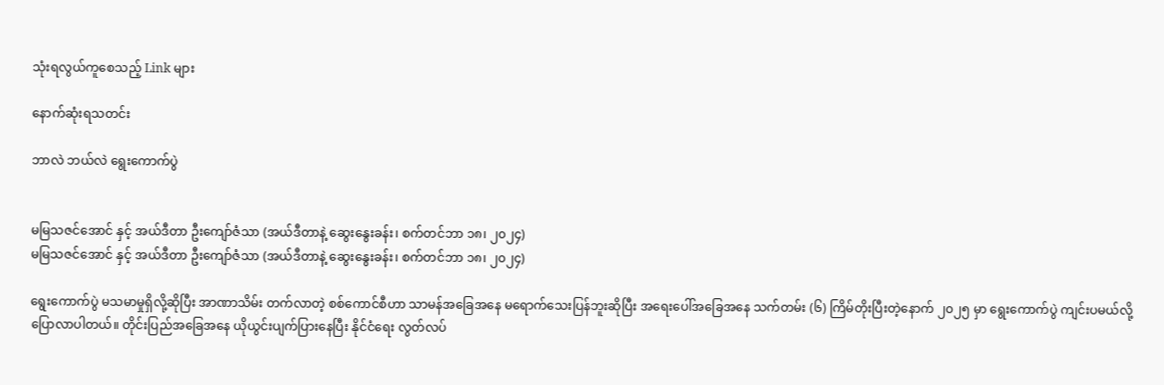သုံးရလွယ်ကူစေသည့် Link များ

နောက်ဆုံးရသတင်း

ဘာလဲ ဘယ်လဲ ရွေးကောက်ပွဲ


မမြသဇင်အောင် နှင့် အယ်ဒီတာ ဦးကျော်ဇံသာ (အယ်ဒီတာနဲ့ ဆွေးနွေးခန်း၊ စက်တင်ဘာ ၁၈၊ ၂၀၂၄)
မမြသဇင်အောင် နှင့် အယ်ဒီတာ ဦးကျော်ဇံသာ (အယ်ဒီတာနဲ့ ဆွေးနွေးခန်း၊ စက်တင်ဘာ ၁၈၊ ၂၀၂၄)

ရွေးကောက်ပွဲ မသမာမှုရှိလို့ဆိုပြီး အာဏာသိမ်း တက်လာတဲ့ စစ်ကောင်စီဟာ သာမန်အခြေအနေ မရောက်သေးပြန်ဘူးဆိုပြီး အရေးပေါ်အခြေအနေ သက်တမ်း (၆) ကြိမ်တိုးပြီးတဲ့နောက် ၂၀၂၅ မှာ ရွေးကောက်ပွဲ ကျင်းပမယ်လို့ ပြောလာပါတယ်။ တိုင်းပြည်အခြေအနေ ယိုယွင်းပျက်ပြားနေပြီး နိုင်ငံရေး လွတ်လပ်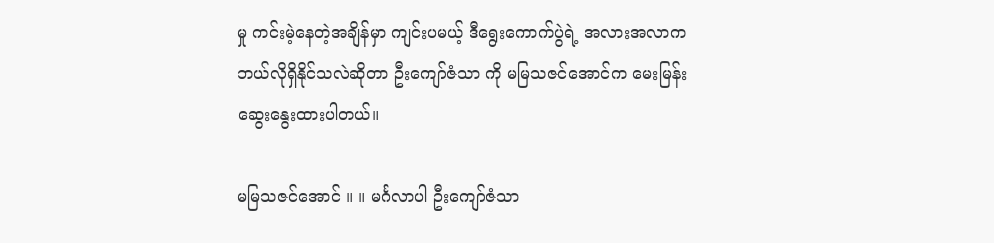မှု ကင်းမဲ့နေတဲ့အချိန်မှာ ကျင်းပမယ့် ဒီရွေးကောက်ပွဲရဲ့ အလားအလာက ဘယ်လိုရှိနိုင်သလဲဆိုတာ ဦးကျော်ဇံသာ ကို မမြသဇင်အောင်က မေးမြန်းဆွေးနွေးထားပါတယ်။

မမြသဇင်အောင် ။ ။ မင်္ဂလာပါ ဦးကျော်ဇံသာ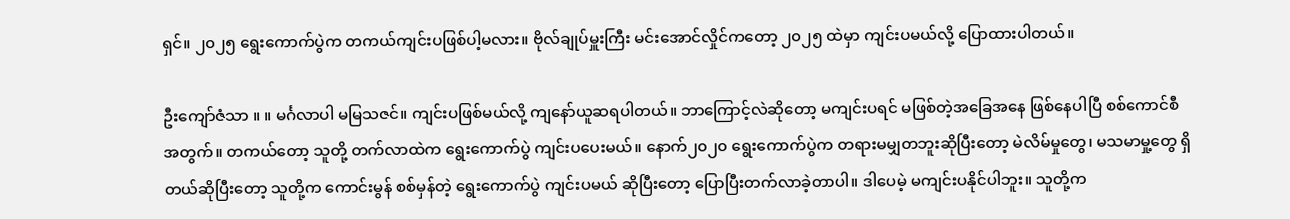ရှင်။ ၂၀၂၅ ရွေးကောက်ပွဲက တကယ်ကျင်းပဖြစ်ပါ့မလား။ ဗိုလ်ချုပ်မှူးကြီး မင်းအောင်လှိုင်ကတော့ ၂၀၂၅ ထဲမှာ ကျင်းပမယ်လို့ ပြောထားပါတယ်။

ဦးကျော်ဇံသာ ။ ။ မင်္ဂလာပါ မမြသဇင်။ ကျင်းပဖြစ်မယ်လို့ ကျနော်ယူဆရပါတယ်။ ဘာကြောင့်လဲဆိုတော့ မကျင်းပရင် မဖြစ်တဲ့အခြေအနေ ဖြစ်နေပါပြီ စစ်ကောင်စီအတွက်။ တကယ်တော့ သူတို့ တက်လာထဲက ရွေးကောက်ပွဲ ကျင်းပပေးမယ်။ နောက်၂၀၂၀ ရွေးကောက်ပွဲက တရားမမျှတဘူးဆိုပြီးတော့ မဲလိမ်မှုတွေ၊ မသမာမှု့တွေ ရှိတယ်ဆိုပြီးတော့ သူတို့က ကောင်းမွန် စစ်မှန်တဲ့ ရွေးကောက်ပွဲ ကျင်းပမယ် ဆိုပြီးတော့ ပြောပြီးတက်လာခဲ့တာပါ။ ဒါပေမဲ့ မကျင်းပနိုင်ပါဘူး။ သူတို့က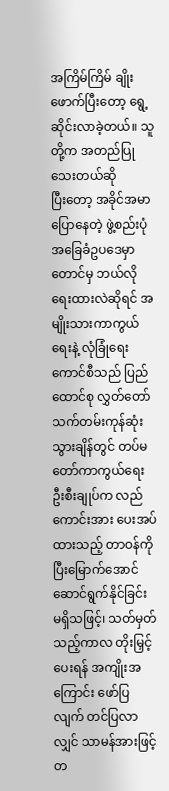အကြိမ်ကြိမ် ချိုးဖောက်ပြီးတော့ ရွေ့ဆိုင်းလာခဲ့တယ်။ သူတို့က အတည်ပြုသေးတယ်ဆိုပြီး‌တော့ အခိုင်အမာပြောနေတဲ့ ဖွဲ့စည်းပုံ အခြေခံဥပဒေမှာတောင်မှ ဘယ်လိုရေးထားလဲဆိုရင် အမျိုးသားကာကွယ်ရေးနဲ့ လုံခြုံရေးကောင်စီသည် ပြည်ထောင်စု လွှတ်တော် သက်တမ်းကုန်ဆုံးသွားချိန်တွင် တပ်မတော်ကာကွယ်ရေး ဦးစီးချုပ်က လည်ကောင်းအား ပေးအပ်ထားသည့် တာဝန်ကို ပြီးမြောက်အောင် ဆောင်ရွက်နိုင်ခြင်း မရှိသဖြင့်၊ သတ်မှတ်သည့်ကာလ တိုးမြှင့်ပေးရန် အကျိုးအကြောင်း ဖော်ပြလျက် တင်ပြလာလျှင် သာမန်အားဖြင့် တ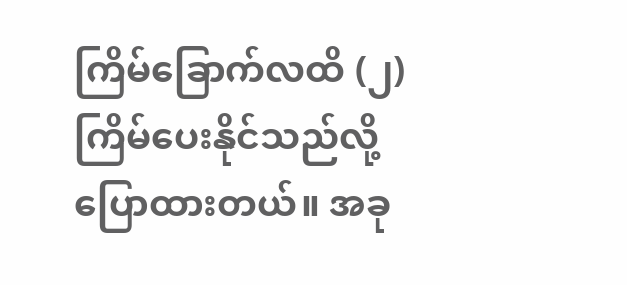ကြိမ်ခြောက်လထိ (၂) ကြိမ်ပေးနိုင်သည်လို့ ပြောထားတယ်။ အခု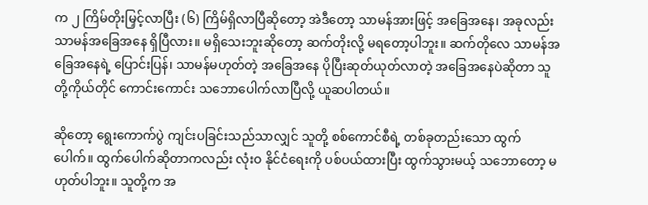က ၂ ကြိမ်တိုးမြှင့်လာပြီး (၆) ကြိမ်ရှိလာပြီဆိုတော့ အဲဒီတော့ သာမန်အားဖြင့် အခြေအနေ၊ အခုလည်း သာမန်အခြေအနေ ရှိပြီလား။ မရှိသေးဘူးဆိုတော့ ဆက်တိုးလို့ မရတော့ပါဘူး။ ဆက်တိုလေ သာမန်အခြေအနေရဲ့ ပြောင်းပြန်၊ သာမန်မဟုတ်တဲ့ အခြေအနေ ပိုပြီးဆုတ်ယုတ်လာတဲ့ အခြေအနေပဲဆိုတာ သူတို့ကိုယ်တိုင် ကောင်းကောင်း သဘောပေါက်လာပြီလို့ ယူဆပါတယ်။

ဆိုတော့ ရွေးကောက်ပွဲ ကျင်းပခြင်းသည်သာလျှင် သူတို့ စစ်ကောင်စီရဲ့ တစ်ခုတည်းသော ထွက်ပေါက်။ ထွက်ပေါက်ဆိုတာကလည်း လုံးဝ နိုင်ငံရေးကို ပစ်ပယ်ထားပြီး ထွက်သွားမယ့် သဘောတော့ မဟုတ်ပါဘူး။ သူတို့က အ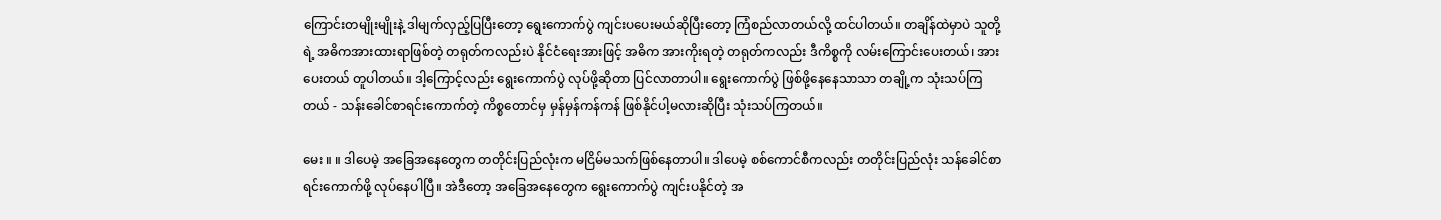ကြောင်းတမျိုးမျိုးနဲ့ ဒါမျက်လှည့်ပြပြီးတော့ ‌ရွေးကောက်ပွဲ ကျင်းပပေးမယ်ဆိုပြီးတော့ ကြံစည်လာတယ်လို့ ထင်ပါတယ်။ တချိန်ထဲမှာပဲ သူတို့ရဲ့ အဓိကအားထားရာဖြစ်တဲ့ တရုတ်ကလည်းပဲ နိုင်ငံရေးအားဖြင့် အဓိက အားကိုးရတဲ့ တရုတ်ကလည်း ဒီကိစ္စကို လမ်းကြောင်းပေးတယ်၊ အားပေးတယ် တူပါတယ်။ ဒါ့ကြောင့်လည်း ရွေးကောက်ပွဲ လုပ်ဖို့ဆိုတာ ပြင်လာတာပါ။ ရွေးကောက်ပွဲ ဖြစ်ဖို့နေနေသာသာ တချို့က သုံးသပ်ကြတယ် - သန်းခေါင်စာရင်းကောက်တဲ့ ကိစ္စတောင်မှ မှန်မှန်ကန်ကန် ဖြစ်နိုင်ပါ့မလားဆိုပြီး သုံးသပ်ကြတယ်။

မေး ။ ။ ဒါပေမဲ့ အခြေအနေတွေက တတိုင်းပြည်လုံးက မငြိမ်မသက်ဖြစ်နေတာပါ။ ဒါပေမဲ့ စစ်ကောင်စီကလည်း တတိုင်းပြည်လုံး သန်ခေါင်စာရင်းကောက်ဖို့ လုပ်နေပါပြီ။ အဲဒီတော့ အခြေအနေတွေက ရွေးကောက်ပွဲ ကျင်းပနိုင်တဲ့ အ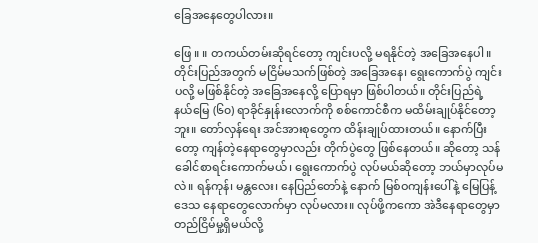ခြေအနေတွေပါလား။

ဖြေ ။ ။ တကယ်တမ်းဆိုရင်‌တော့ ကျင်းပလို့ မရနိုင်တဲ့ အခြေအနေပါ။ တိုင်းပြည်အတွက် မငြိမ်မသက်ဖြစ်တဲ့ အခြေအနေ၊ ရွေးကောက်ပွဲ ကျင်းပလို့ မဖြစ်နိုင်တဲ့ အခြေအနေလို့ ပြောရမှာ ဖြစ်ပါတယ်။ တိုင်းပြည်ရဲ့ နယ်မြေ (၆၀) ရာခိုင်နှုန်းလောက်ကို စစ်ကောင်စီက မထိမ်းချုပ်နိုင်တော့ဘူး။ တော်လှန်ရေး အင်အားစုတွေက ထိန်းချုပ်ထားတယ်။ နောက်ပြီးတော့ ကျန်တဲ့နေရာတွေမှာလည်း တိုက်ပွဲတွေ ဖြစ်နေတယ်။ ဆိုတော့ သန်ခေါင်စာရင်းကောက်မယ်၊ ရွေးကောက်ပွဲ လုပ်မယ်ဆိုတော့ ဘယ်မှာလုပ်မလဲ။ ရန်ကုန်၊ မန္တလေး၊ နေပြည်တော်နဲ့ နောက် မြစ်ဝကျန်းပေါ်နဲ့ မြေပြန့်ဒေသ နေရာတွေလောက်မှာ လုပ်မလား။ လုပ်ဖို့ကကော အဲဒီနေရာတွေမှာ တည်ငြိမ်မှု့ရှိမယ်လို့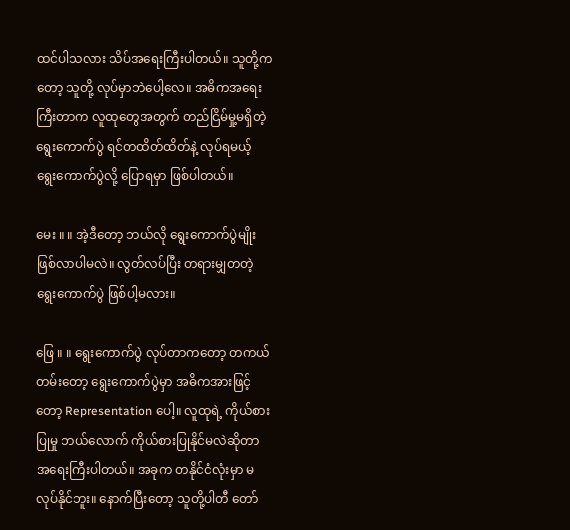ထင်ပါသလား သိပ်အရေးကြီးပါတယ်။ သူတို့ကတော့ သူတို့ လုပ်မှာဘဲပေါ့လေ။ အဓိကအရေးကြီးတာက လူထုတွေအတွက် တည်ငြိမ်မှု့မရှိတဲ့ ရွေးကောက်ပွဲ ရင်တထိတ်ထိတ်နဲ့ လုပ်ရမယ့် ရွေးကောက်ပွဲလို့ ပြောရမှာ ဖြစ်ပါတယ်။

မေး ။ ။ အဲ့ဒီတော့ ဘယ်လို ရွေးကောက်ပွဲမျိုး ဖြစ်လာပါမလဲ။ လွတ်လပ်ပြီး တရားမျှတတဲ့ ရွေးကောက်ပွဲ ဖြစ်ပါ့မလား။

ဖြေ ။ ။ ‌ရွေးကောက်ပွဲ လုပ်တာကတော့ တကယ်တမ်းတော့ ရွေးကောက်ပွဲမှာ အဓိကအားဖြင့်တော့ Representation ပေါ့။ လူထုရဲ့ ကိုယ်စားပြုမှု ဘယ်လောက် ကိုယ်စားပြုနိုင်မလဲဆိုတာ အရေးကြီးပါတယ်။ အခုက တနိုင်ငံလုံးမှာ မလုပ်နိုင်ဘူး။ နောက်ပြီးတော့ သူတို့ပါတီ တော်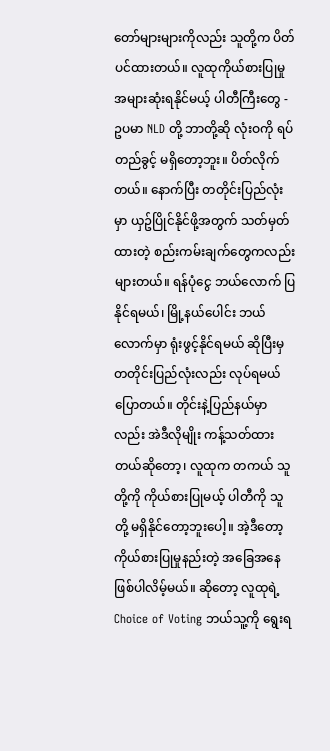တော်များများကိုလည်း သူတို့က ပိတ်ပင်ထားတယ်။ လူထုကိုယ်စားပြုမှု အများဆုံးရနိုင်မယ့် ပါတီကြီးတွေ - ဥပမာ NLD တို့ ဘာတို့ဆို လုံးဝကို ရပ်တည်ခွင့် မရှိတော့ဘူး။ ပိတ်လိုက်တယ်။ နောက်ပြီး တတိုင်းပြည်လုံးမှာ ယှဥ်ပြိုင်နိုင်ဖို့အတွက် သတ်မှတ်ထားတဲ့ စည်းကမ်းချက်တွေကလည်း များတယ်။ ရန်ပုံ‌‌‌ငွေ ဘယ်လောက် ပြနိုင်ရမယ်၊ မြို့နယ်ပေါင်း ဘယ်လောက်မှာ ရုံးဖွင့်နိုင်ရမယ် ဆိုပြီးမှ တတိုင်းပြည်လုံးလည်း လုပ်ရမယ် ပြောတယ်။ တိုင်းနဲ့ပြည်နယ်မှာလည်း အဲဒီလိုမျိုး ကန့်သတ်ထားတယ်ဆိုတော့၊ လူထုက တကယ် သူတို့ကို ကိုယ်စားပြုမယ့် ပါတီကို သူတို့ မရှိနိုင်တော့ဘူးပေါ့။ အဲ့ဒီတော့ ကိုယ်စားပြုမှုနည်းတဲ့ အခြေအနေ ဖြစ်ပါလိမ့်မယ်။ ဆိုတော့ လူထုရဲ့ Choice of Voting ဘယ်သူ့ကို ရွေးရ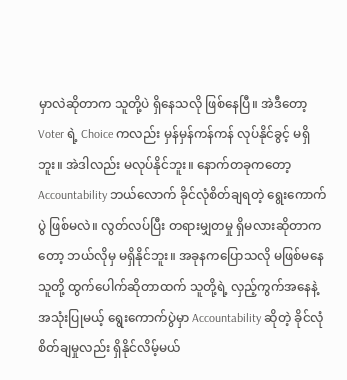မှာလဲဆိုတာက သူတို့ပဲ ရှိနေသလို ဖြစ်နေပြီ။ အဲဒီတော့ Voter ရဲ့ Choice ကလည်း မှန်မှန်ကန်ကန် လုပ်နိုင်ခွင့် မရှိဘူး။ အဲဒါလည်း မလုပ်နိုင်ဘူး။ နောက်တခုကတော့ Accountability ဘယ်လောက် ခိုင်လုံစိတ်ချရတဲ့ ရွေးကောက်ပွဲ ဖြစ်မလဲ။ လွတ်လပ်ပြီး တရားမျှတမှု ရှိမလားဆိုတာကတော့ ဘယ်လိုမှ မရှိနိုင်ဘူး။ အခုနကပြောသလို မဖြစ်မနေ သူတို့ ထွက်ပေါက်ဆိုတာထက် သူတို့ရဲ့ လှည့်ကွက်အနေနဲ့ အသုံးပြုမယ့် ရွေးကောက်ပွဲမှာ Accountability ဆိုတဲ့ ခိုင်လုံစိတ်ချမှုလည်း ရှိနိုင်လိမ့်မယ်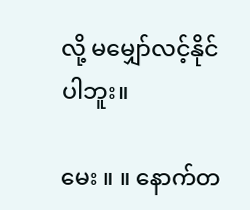လို့ မမျှော်လင့်နိုင်ပါဘူး။

မေး ။ ။ နောက်တ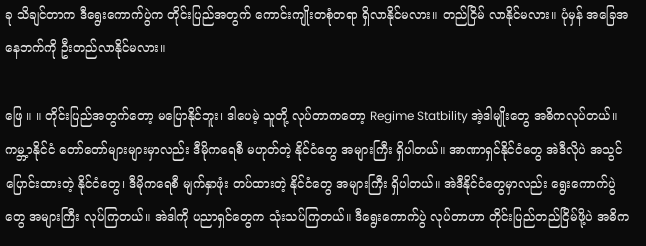ခု သိချင်တာက ဒီရွေးကောက်ပွဲက တိုင်းပြည်အတွက် ကောင်းကျိုးတစုံတရာ ရှိလာနိုင်မလား။ တည်ငြိမ် လာနိုင်မလား။ ပုံမှန် အခြေအနေဘက်ကို ဦးတည်လာနိုင်မလား။

ဖြေ ။ ။ တိုင်းပြည်အတွက်တော့ မပြောနိုင်ဘူး၊ ဒါပေမဲ့ သူတို့ လုပ်တာကတော့ Regime Statbility အဲ့ဒါမျိုးတွေ အဓိကလုပ်တယ်။ ကမ္ဘ့ာနိုင်ငံ တော်တော်များများမှာလည်း ဒီမိုကရေစီ မဟုတ်တဲ့ နိုင်ငံတွေ အများကြီး ရှိပါတယ်။ အာဏာရှင်နိုင်ငံတွေ အဲဒီလိုပဲ အသွင်ပြောင်းထားတဲ့ နိုင်ငံတွေ၊ ဒီမိုက‌ရေစီ မျက်နှာဖုံး တပ်ထားတဲ့ နိုင်ငံတွေ အများကြီး ရှိပါတယ်။ အဲဒီနိုင်ငံတွေမှာလည်း ရွေးကောက်ပွဲတွေ အများကြီး လုပ်ကြတယ်။ အဲဒါကို ပညာရှင်တွေက သုံးသပ်ကြတယ်။ ဒီရွေးကောက်ပွဲ လုပ်တာဟာ တိုင်းပြည်တည်ငြိမ်ဖို့ပဲ အဓိက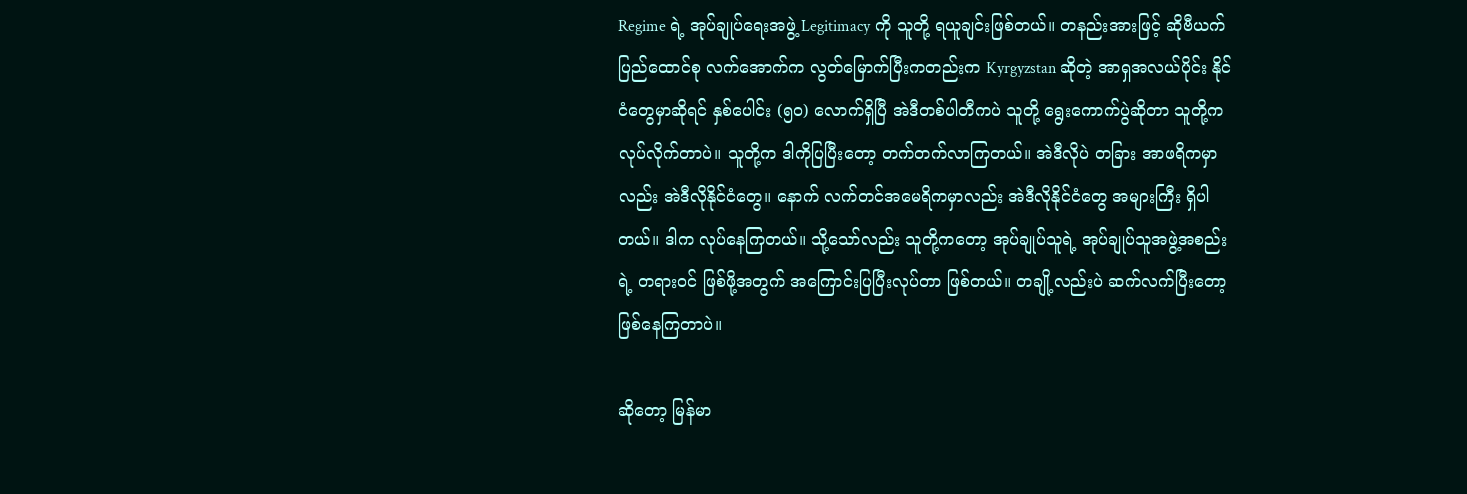Regime ရဲ့ အုပ်ချုပ်ရေးအဖွဲ့ Legitimacy ကို သူတို့ ရယူချင်းဖြစ်တယ်။ တနည်းအားဖြင့် ဆိုဗီယက်ပြည်ထောင်စု လက်အောက်က လွတ်မြောက်ပြီးကတည်းက Kyrgyzstan ဆိုတဲ့ အာရှအလယ်ပိုင်း နိုင်ငံတွေမှာဆိုရင် နှစ်ပေါင်း (၅၀) လောက်ရှိပြီ အဲဒီတစ်ပါတီကပဲ သူတို့ ရွေးကောက်ပွဲဆိုတာ သူတို့က လုပ်လိုက်တာပဲ။ သူတို့က ဒါကိုပြပြီးတော့ တက်တက်လာကြတယ်။ အဲဒီလိုပဲ တခြား အာဖရိကမှာလည်း အဲဒီလိုနိုင်ငံတွေ။ နောက် လက်တင်အမေရိကမှာလည်း အဲဒီလိုနိုင်ငံတွေ အများကြီး ရှိပါတယ်။ ဒါက လုပ်နေကြတယ်။ သို့သော်လည်း သူတို့ကတော့ အုပ်ချုပ်သူရဲ့ အုပ်ချုပ်သူအဖွဲ့အစည်းရဲ့ တရားဝင် ဖြစ်ဖို့အတွက် အကြောင်းပြပြီးလုပ်တာ ဖြစ်တယ်။ တချို့လည်းပဲ ဆက်လက်ပြီးတော့ ဖြစ်နေကြတာပဲ။

ဆိုတော့ မြန်မာ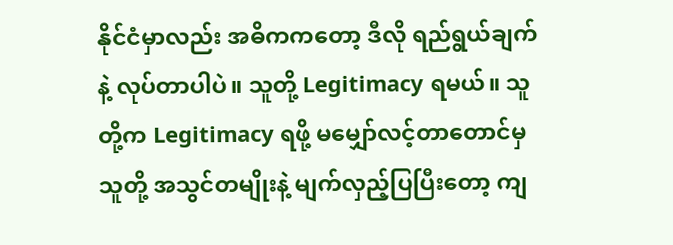နိုင်ငံမှာလည်း အဓိကကတော့ ဒီလို ရည်ရွယ်ချက်နဲ့ လုပ်တာပါပဲ။ သူတို့ Legitimacy ရမယ်။ သူတို့က Legitimacy ရဖို့ မမျှော်လင့်တာတောင်မှ သူတို့ အသွင်တမျိုးနဲ့ မျက်လှည့်ပြပြီးတော့ ကျ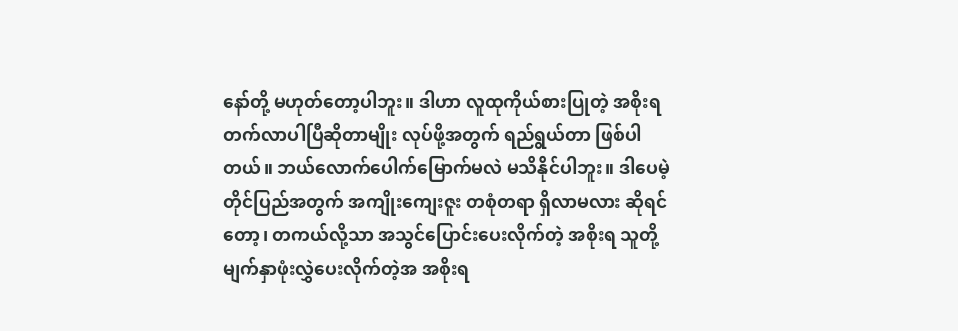နော်တို့ မဟုတ်တော့ပါဘူး။ ဒါဟာ လူထုကိုယ်စားပြုတဲ့ အစိုးရ တက်လာပါပြီဆိုတာမျိုး လုပ်ဖို့အတွက် ရည်ရွယ်တာ ဖြစ်ပါတယ်။ ဘယ်လောက်ပေါက်မြောက်မလဲ မသိနိုင်ပါဘူး။ ဒါပေမဲ့ တိုင်ပြည်အတွက် အကျိုးကျေးဇူး တစုံတရာ ရှိလာမလား ဆိုရင်တော့၊ တကယ်လို့သာ အသွင်ပြောင်းပေးလိုက်တဲ့ အစိုးရ သူတို့ မျက်နှာဖုံးလွှဲပေးလိုက်တဲ့အ အစိုးရ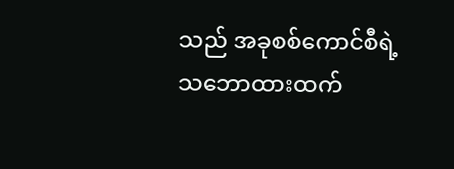သည် အခုစစ်ကောင်စီရဲ့ သဘောထားထက်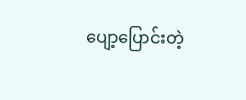ပျော့ပြောင်းတဲ့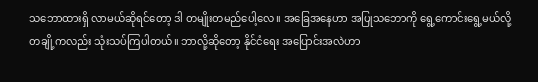သဘောထားရှိ လာမယ်ဆိုရင်တော့ ဒါ တမျိုးတမည်ပေါ့လေ။ အခြေအနေဟာ အပြုသဘောကို ရွေ့ကောင်းရွေ့မယ်လို့ တချို့ကလည်း သုံးသပ်ကြပါတယ်။ ဘာလို့ဆိုတော့ နိုင်ငံရေး အပြောင်းအလဲဟာ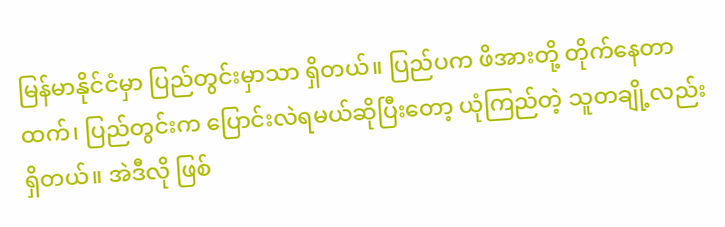မြန်မာနိုင်ငံမှာ ပြည်တွင်းမှာသာ ရှိတယ်။ ပြည်ပက ဖိအားတို့ တိုက်နေတာထက်၊ ပြည်တွင်းက ပြောင်းလဲရမယ်ဆိုပြီးတော့ ယုံကြည်တဲ့ သူတချို့လည်း ရှိတယ်။ အဲဒီလို ဖြစ်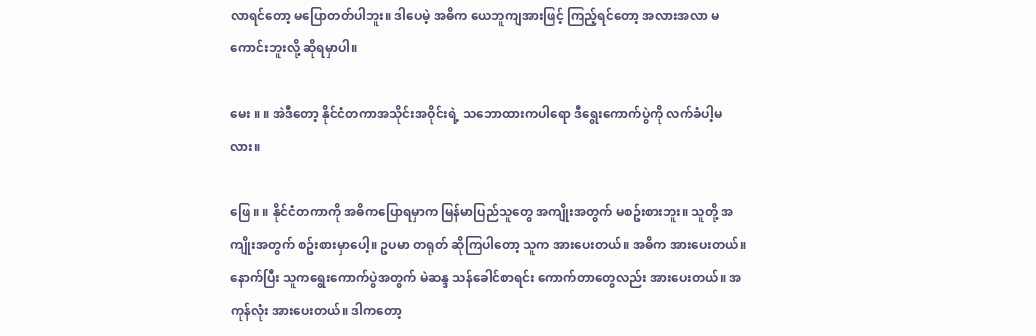လာရင်တော့ မပြောတတ်ပါဘူး။ ဒါပေမဲ့ အဓိက ယေဘူကျအားဖြင့် ကြည့်ရင်တော့ အလားအလာ မကောင်းဘူးလို့ ဆိုရမှာပါ။

မေး ။ ။ အဲဒီတော့ နိုင်ငံတကာအသိုင်းအဝိုင်းရဲ့ သဘောထားကပါရော ဒီရွေးကောက်ပွဲကို လက်ခံပါ့မလား။

ဖြေ ။ ။ နိုင်ငံတကာကို အဓိကပြောရမှာက မြန်မာပြည်သူတွေ အကျိုးအတွက် မစဥ်းစားဘူး။ သူတို့ အကျိုးအတွက် စဥ်းစားမှာပေါ့။ ဥပမာ တရုတ် ဆိုကြပါတော့ သူက အားပေးတယ်။ အဓိက အားပေးတယ်။ နောက်ပြီး သူကရွေးကောက်ပွဲအတွက် မဲဆန္ဒ သန်ခေါင်စာရင်း ကောက်တာတွေလည်း အားပေးတယ်။ အကုန်လုံး အားပေးတယ်။ ဒါကတော့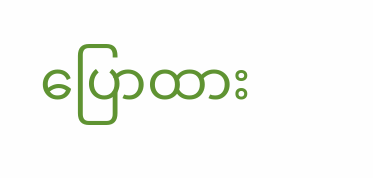ပြောထား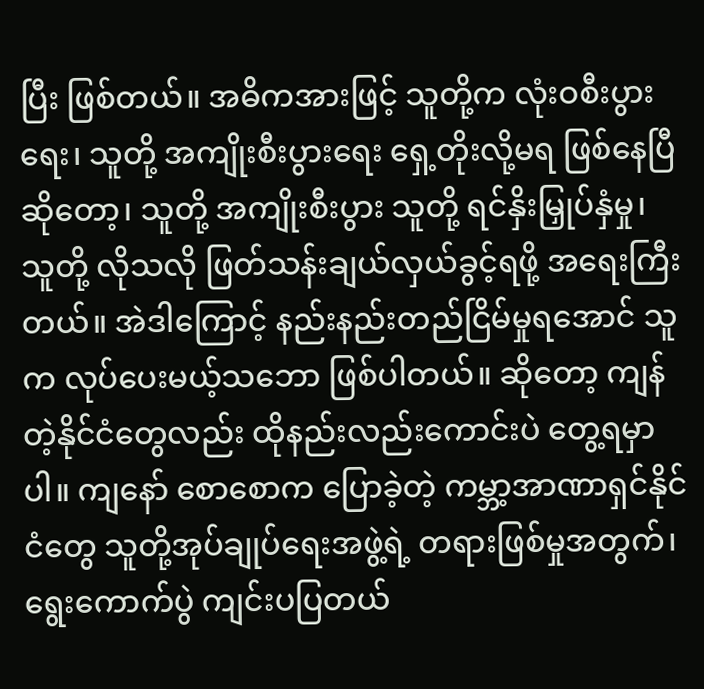ပြီး ဖြစ်တယ်။ အဓိကအားဖြင့် သူတို့က လုံးဝစီးပွားရေး၊ သူတို့ အကျိုးစီးပွားရေး ရှေ့တိုးလို့မရ ဖြစ်နေပြီဆိုတော့၊ သူတို့ အကျိုးစီးပွား သူတို့ ရင်နှိးမြှုပ်နှံမှု၊ သူတို့ လိုသလို ဖြတ်သန်းချယ်လှယ်ခွင့်ရဖို့ အရေးကြီးတယ်။ အဲဒါကြောင့် နည်းနည်းတည်ငြိမ်မှုရအောင် သူက လုပ်ပေးမယ့်သဘော ဖြစ်ပါတယ်။ ဆိုတော့ ကျန်တဲ့နိုင်ငံတွေလည်း ထိုနည်းလည်းကောင်းပဲ တွေ့ရမှာပါ။ ကျနော် စောစောက ပြောခဲ့တဲ့ ကမ္ဘာ့အာဏာရှင်နိုင်ငံတွေ သူတို့အုပ်ချုပ်ရေးအဖွဲ့ရဲ့ တရားဖြစ်မှုအတွက်၊ ရွေးကောက်ပွဲ ကျင်းပပြတယ်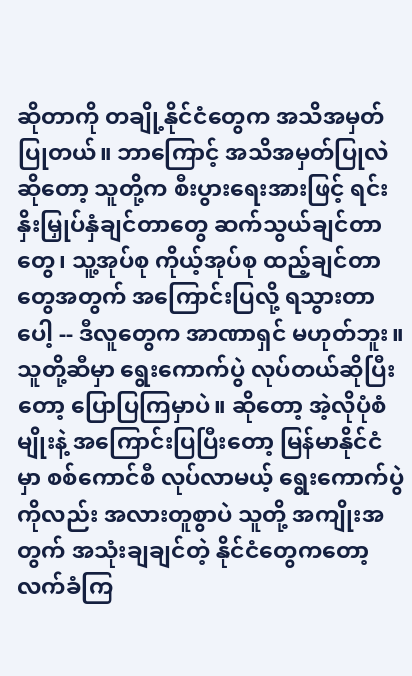ဆိုတာကို တချို့နိုင်ငံတွေက အသိအမှတ်ပြုတယ်။ ဘာကြောင့် အသိအမှတ်ပြုလဲဆိုတော့ သူတို့က စီးပွားရေးအားဖြင့် ရင်းနှိးမြှုပ်နှံချင်တာတွေ ဆက်သွယ်ချင်တာတွေ၊ သူ့အုပ်စု ကိုယ့်အုပ်စု ထည့်ချင်တာတွေအတွက် အကြောင်းပြလို့ ရသွားတာပေါ့ -- ဒီလူတွေက အာဏာရှင် မဟုတ်ဘူး။ သူတို့ဆီမှာ ရွေးကောက်ပွဲ လုပ်တယ်ဆိုပြီးတော့ ပြောပြကြမှာပဲ။ ဆိုတော့ အဲ့လိုပုံစံမျိုးနဲ့ အကြောင်းပြပြီးတော့ မြန်မာနိုင်ငံမှာ စစ်ကောင်စီ လုပ်လာမယ့် ရွေးကောက်ပွဲကိုလည်း အလားတူစွာပဲ သူတို့ အကျိုးအတွက် အသုံးချချင်တဲ့ နိုင်ငံတွေကတော့ လက်ခံကြ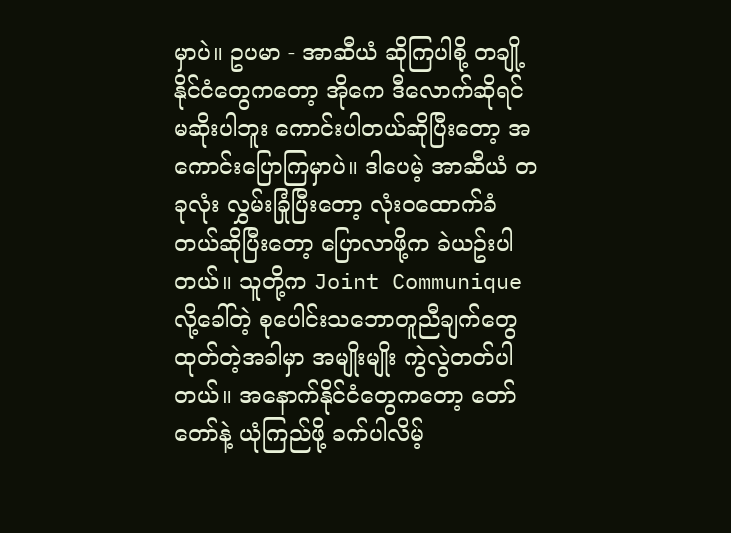မှာပဲ။ ဥပမာ - အာဆီယံ ဆိုကြပါစို့ တချို့နိုင်ငံတွေကတော့ အိုကေ ဒီလောက်ဆိုရင် မဆိုးပါဘူး ကောင်းပါတယ်ဆိုပြီးတော့ အကောင်းပြောကြမှာပဲ။ ဒါပေမဲ့ အာဆီယံ တခုလုံး လွှမ်းခြုံပြီးတော့ လုံးဝထောက်ခံတယ်ဆိုပြီးတော့ ပြောလာဖို့က ခဲယဥ်းပါတယ်။ သူတို့က Joint Communique လို့ခေါ်တဲ့ စုပေါင်းသဘောတူညီချက်တွေ ထုတ်တဲ့အခါမှာ အမျိုးမျိုး ကွဲလွဲတတ်ပါတယ်။ အနောက်နိုင်ငံတွေကတော့ တော်တော်နဲ့ ယုံကြည်ဖို့ ခက်ပါလိမ့်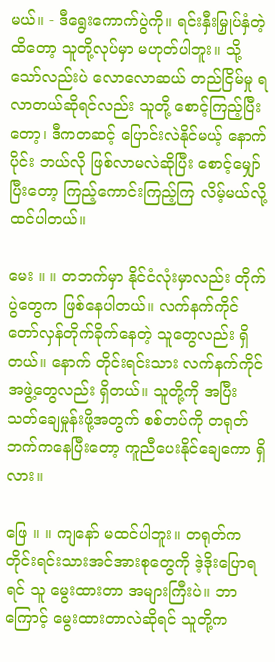မယ်။ - ဒီရွေးကောက်ပွဲကို။ ရင်းနှီးမြှုပ်နှံတဲ့ထိတော့ သူတို့လုပ်မှာ မဟုတ်ပါဘူး။ သို့သော်လည်းပဲ လောလောဆယ် တည်ငြိမ်မှု ရလာတယ်ဆိုရင်လည်း သူတို့ စောင့်ကြည့်ပြီးတော့၊ ဒီကတဆင့် ပြောင်းလဲနိုင်မယ့် နောက်ပိုင်း ဘယ်လို ဖြစ်လာမလဲဆိုပြီး စောင့်မျှော်ပြီးတော့ ကြည့်ကောင်းကြည့်ကြ လိမ့်မယ်လို့ ထင်ပါတယ်။

မေး ။ ။ တဘက်မှာ နိုင်ငံလုံးမှာလည်း တိုက်ပွဲတွေက ဖြစ်နေပါတယ်။ လက်နက်ကိုင် တော်လှန်တိုက်ခိုက်နေတဲ့ သူတွေလည်း ရှိတယ်။ နောက် တိုင်းရင်းသား လက်နက်ကိုင်အဖွဲ့တွေလည်း ရှိတယ်။ သူတို့ကို အပြီးသတ်ချေမှုန်းဖို့အတွက် စစ်တပ်ကို တရုတ်ဘက်ကနေပြီးတော့ ကူညီပေးနိုင်ချေကော ရှိလား။

ဖြေ ။ ။ ကျနော် မထင်ပါဘူး။ တရုတ်က တိုင်းရင်းသားအင်အားစုတွေကို ဒဲ့ဒိုးပြောရရင် သူ မွေးထားတာ အများကြီးပဲ။ ဘာကြောင့် မွေးထားတာလဲဆိုရင် သူတို့က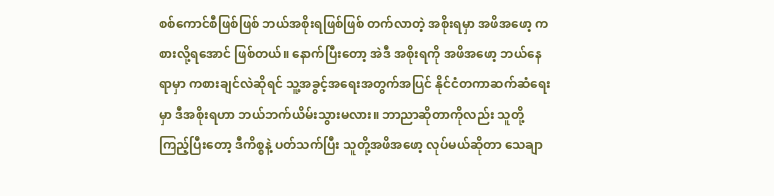စစ်ကောင်စီဖြစ်ဖြစ် ဘယ်အစိုးရဖြစ်ဖြစ် တက်လာတဲ့ အစိုးရမှာ အဖိအဖော့ ကစားလို့ရအောင် ဖြစ်တယ်။ ‌နောက်ပြီးတော့ အဲဒီ အစိုးရကို အဖိအဖော့ ဘယ်နေရာမှာ ကစားချင်လဲဆိုရင် သူ့အခွင့်အရေးအတွက်အပြင် နိုင်ငံတကာဆက်ဆံရေးမှာ ဒီအစိုးရဟာ ဘယ်ဘက်ယိမ်းသွားမလား။ ဘာညာဆိုတာကိုလည်း သူတို့ ကြည့်ပြီးတော့ ဒီကိစ္စနဲ့ ပတ်သက်ပြီး သူတို့အဖိအဖော့ လုပ်မယ်ဆိုတာ သေချာ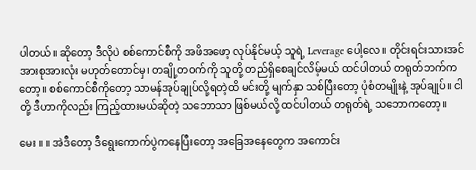ပါတယ်။ ဆိုတော့ ဒီလိုပဲ စစ်ကောင်စီကို အဖိအဖော့ လုပ်နိုင်မယ့် သူရဲ့ Leverage ပေါ့လေ။ တိုင်းရင်းသားအင်အားစုအားလုံး မဟုတ်တောင်မှ၊ တချို့တဝက်ကို သူတို့ တည်ရှိစေချင်လိမ့်မယ် ထင်ပါတယ် တရုတ်ဘက်ကတော့။ စစ်ကောင်စီကိုတော့ သာမန်အုပ်ချုပ်လို့ရတဲ့ထိ မင်းတို့ မျက်နှာ သစ်ပြီးတော့ ပုံစံတမျိုးနဲ့ အုပ်ချုပ်။ ငါတို့ ဒီဟာကိုလည်း ကြည့်ထားမယ်ဆိုတဲ့ သဘောသာ ဖြစ်မယ်လို့ ထင်ပါတယ် တရုတ်ရဲ့ သဘောကတော့။

မေး ။ ။ အဲဒီတော့ ဒီရွေးကောက်ပွဲကနေပြီးတော့ အခြေအနေတွေက အကောင်း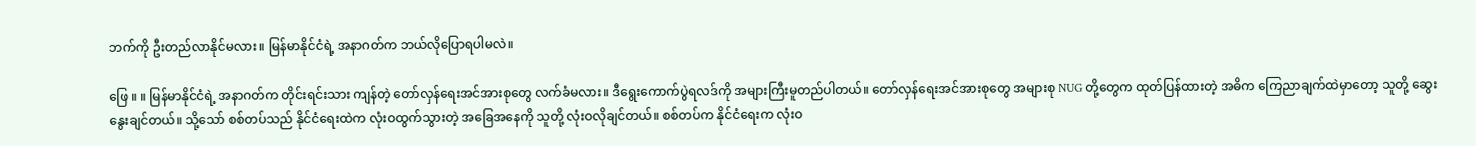ဘက်ကို ဦးတည်လာနိုင်မလား။ မြန်မာနိုင်ငံရဲ့ အနာဂတ်က ဘယ်လိုပြောရပါမလဲ။

ဖြေ ။ ။ မြန်မာနိုင်ငံရဲ့ အနာဂတ်က တိုင်းရင်းသား ကျန်တဲ့ တော်လှန်ရေးအင်အားစုတွေ လက်ခံမလား။ ဒီရွေးကောက်ပွဲရလဒ်ကို အများကြီးမူတည်ပါတယ်။ တော်လှန်ရေးအင်အားစုတွေ အများစု NUG တို့တွေက ထုတ်ပြန်ထားတဲ့ အဓိက ကြေညာချက်ထဲမှာတော့ သူတို့ ဆွေးနွေးချင်တယ်။ သို့သော် စစ်တပ်သည် နိုင်ငံရေးထဲက လုံးဝထွက်သွားတဲ့ အခြေအနေကို သူတို့ လုံးဝလိုချင်တယ်။ စစ်တပ်က နိုင်ငံရေးက လုံးဝ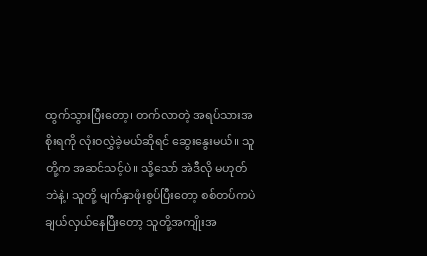ထွက်သွားပြီးတော့၊ တက်လာတဲ့ အရပ်သားအစိုးရကို လုံးဝလွှဲခဲ့မယ်ဆိုရင် ဆွေးနွေးမယ်။ သူတို့က အဆင်သင့်ပဲ။ သို့သော် အဲဒီလို မဟုတ်ဘဲနဲ့၊ သူတို့ မျက်နှာဖုံးစွပ်ပြီးတော့ စစ်တပ်ကပဲ ချယ်လှယ်နေပြီးတော့ သူတို့အကျိုးအ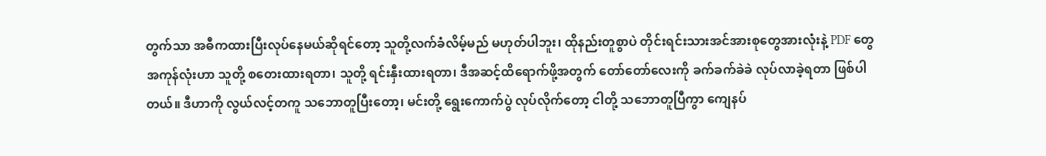တွက်သာ အဓီကထားပြီးလုပ်နေမယ်ဆိုရင်တော့ သူတို့လက်ခံလိမ့်မည် မဟုတ်ပါဘူး၊ ထိုနည်းတူစွာပဲ တိုင်းရင်းသားအင်အားစုတွေအားလုံးနဲ့ PDF တွေ အကုန်လုံးဟာ သူတို့ စတေးထားရတာ၊ သူတို့ ရင်းနှီးထားရတာ၊ ဒီအဆင့်ထိရောက်ဖို့အတွက် တော်တော်လေးကို ခက်ခက်ခဲခဲ လုပ်လာခဲ့ရတာ ဖြစ်ပါတယ်။ ဒီဟာကို လွယ်လင့်တကူ သဘောတူပြီးတော့၊ မင်းတို့ ရွေးကောက်ပွဲ လုပ်လိုက်တော့ ငါတို့ သဘောတူပြီကွာ ကျေနပ်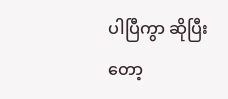ပါပြီကွာ ဆိုပြီးတော့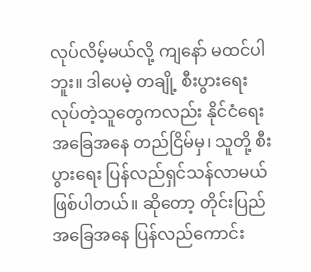လုပ်လိမ့်မယ်လို့ ကျနော် မထင်ပါဘူး။ ဒါပေမဲ့ တချို့ စီးပွားရေး လုပ်တဲ့သူတွေကလည်း နိုင်ငံရေးအခြေအနေ တည်ငြိမ်မှ၊ သူတို့ စီးပွားရေး ပြန်လည်ရှင်သန်လာမယ် ဖြစ်ပါတယ်။ ဆိုတော့ တိုင်းပြည်အခြေအနေ ပြန်လည်ကောင်း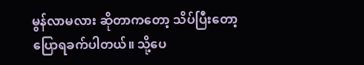မွန်လာမလား ဆိုတာကတော့ သိပ်ပြီးတော့ ပြောရခက်ပါတယ်။ သို့ပေ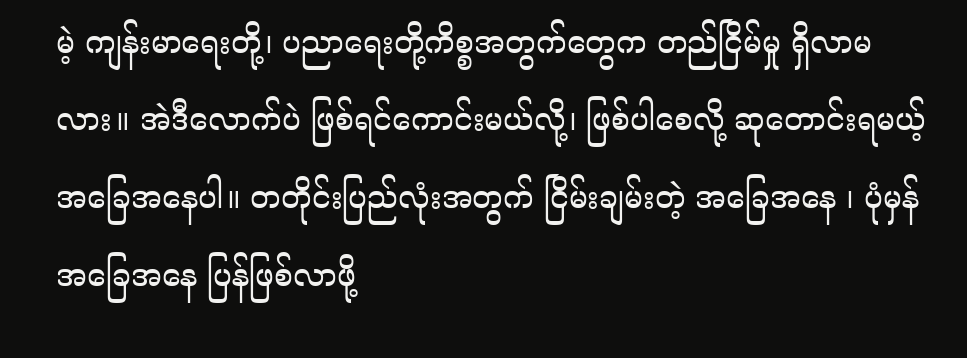မဲ့ ကျန်းမာရေးတို့၊ ပညာရေးတို့ကိစ္စအတွက်တွေက တည်ငြိမ်မှု ရှိလာမလား။ အဲဒီလောက်ပဲ ဖြစ်ရင်ကောင်းမယ်လို့၊ ဖြစ်ပါစေလို့ ဆုတောင်းရမယ့် အခြေအနေပါ။ တတိုင်းပြည်လုံးအတွက် ငြိမ်းချမ်းတဲ့ အခြေအနေ ၊ ပုံမှန်အခြေအနေ ပြန်ဖြစ်လာဖို့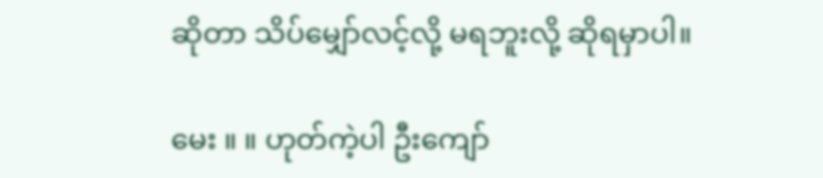ဆိုတာ သိပ်မျှော်လင့်လို့ မရဘူးလို့ ဆိုရမှာပါ။

မေး ။ ။ ဟုတ်ကဲ့ပါ ဦးကျော်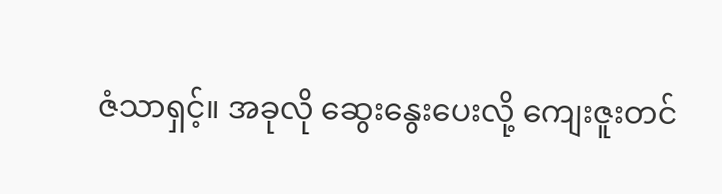ဇံသာရှင့်။ အခုလို ဆွေးနွေးပေးလို့ ကျေးဇူးတင်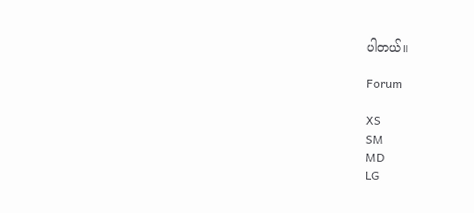ပါတယ်။

Forum

XS
SM
MD
LG